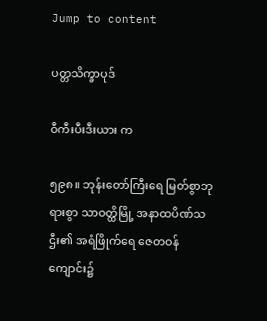Jump to content

ပတ္တသိက္ခာပုဒ်

ဝီကီးပီးဒီးယား က

၅၉၈။ ဘုန်းတော်ကြီးရေ မြတ်စွာဘုရားစွာ သာဝတ္ထိမြို့ အနာထပိဏ်သဌီး၏ အရံဖြိုက်ရေ ဇေတဝန်ကျောင်း၌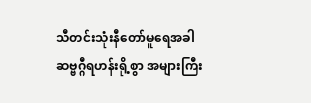သီတင်းသုံးနီတော်မူရေအခါ ဆဗ္ဗဂ္ဂီရဟန်းရို့စွာ အများကြီး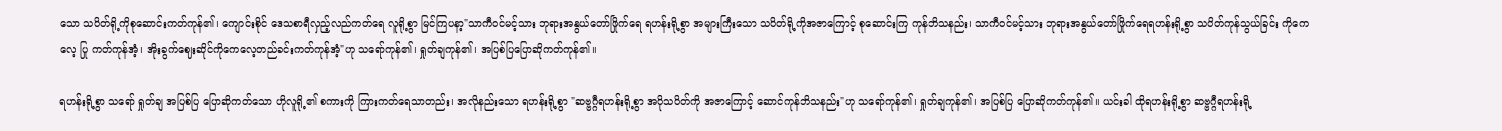သော သပိတ်ရို့ကိုစုဆောင်းကတ်ကုန်၏၊ ကျောင်းစိုင် ဒေသစာရီလှည့်လည်ကတ်ရေ လူရို့စွာ မြင်ကြပနာ့"သာကီဝင်မင့်သား ဘုရားအနွယ်တော်ဖြိုက်ရေ ရဟန်းရို့စွာ အများကြီးသော သပိတ်ရို့ကိုအဇာကြောင့် စုဆောင်းကြ ကုန်ဘိသနည်း၊ သာကီဝင်မင့်သား ဘုရားအနွယ်တော်ဖြိုက်ရေရဟန်းရို့စွာ သပိတ်ကုန်သွယ်ခြင်း ကိုကေလေ့ ပြု ကတ်ကုန်အံ့၊ အိုးခွက်ဈေးဆိုင်ကိုကေလေ့တည်ခင်းကတ်ကုန်အံ့"ဟု သရော်ကုန်၏၊ ရှုတ်ချကုန်၏၊ အပြစ်ပြပြောဆိုကတ်ကုန်၏။

ရဟန်းရို့စွာ သရော် ရှုတ်ချ အပြစ်ပြ ပြောဆိုကတ်သော ဟိုလူရို့၏ စကားကို ကြားကတ်ရေသာတည်း၊ အလိုနည်းသော ရဟန်းရို့စွာ "ဆဗ္ဗဂ္ဂီရဟန်းရို့စွာ အပိုသပိတ်ကို အဇာကြောင့် ဆောင်ကုန်ဘိသနည်း"ဟု သရော်ကုန်၏၊ ရှုတ်ချကုန်၏၊ အပြစ်ပြ ပြောဆိုကတ်ကုန်၏။ ယင်းခါ ထိုရဟန်းရို့စွာ ဆဗ္ဗဂ္ဂီရဟန်းရို့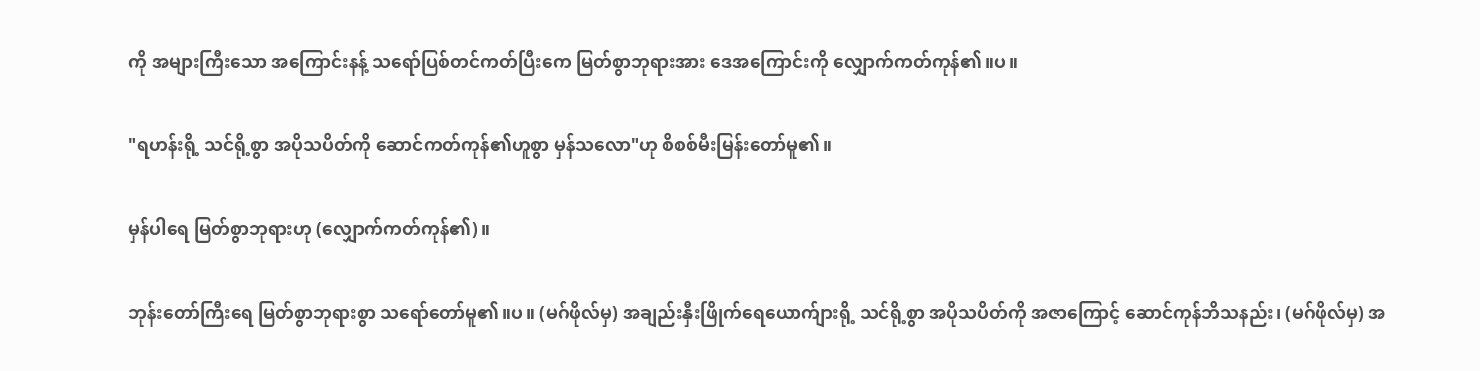ကို အများကြီးသော အကြောင်းနန့် သရော်ပြစ်တင်ကတ်ပြီးကေ မြတ်စွာဘုရားအား ဒေအကြောင်းကို လျှောက်ကတ်ကုန်၏။ပ။

"ရဟန်းရို့ သင်ရို့စွာ အပိုသပိတ်ကို ဆောင်ကတ်ကုန်၏ဟူစွာ မှန်သလော"ဟု စိစစ်မီးမြန်းတော်မူ၏။

မှန်ပါရေ မြတ်စွာဘုရားဟု (လျှောက်ကတ်ကုန်၏)။

ဘုန်းတော်ကြီးရေ မြတ်စွာဘုရားစွာ သရော်တော်မူ၏။ပ။ (မဂ်ဖိုလ်မှ) အချည်းနှီးဖြိုက်ရေယောက်ျားရို့ သင်ရို့စွာ အပိုသပိတ်ကို အဇာကြောင့် ဆောင်ကုန်ဘိသနည်း၊ (မဂ်ဖိုလ်မှ) အ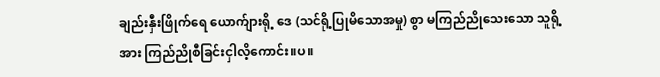ချည်းနှီးဖြိုက်ရေ ယောက်ျားရို့ ဒေ (သင်ရို့ပြုမိသောအမှု) စွာ မကြည်ညိုသေးသော သူရို့အား ကြည်ညိုစီခြင်းငှါလိ့ကောင်း။ပ။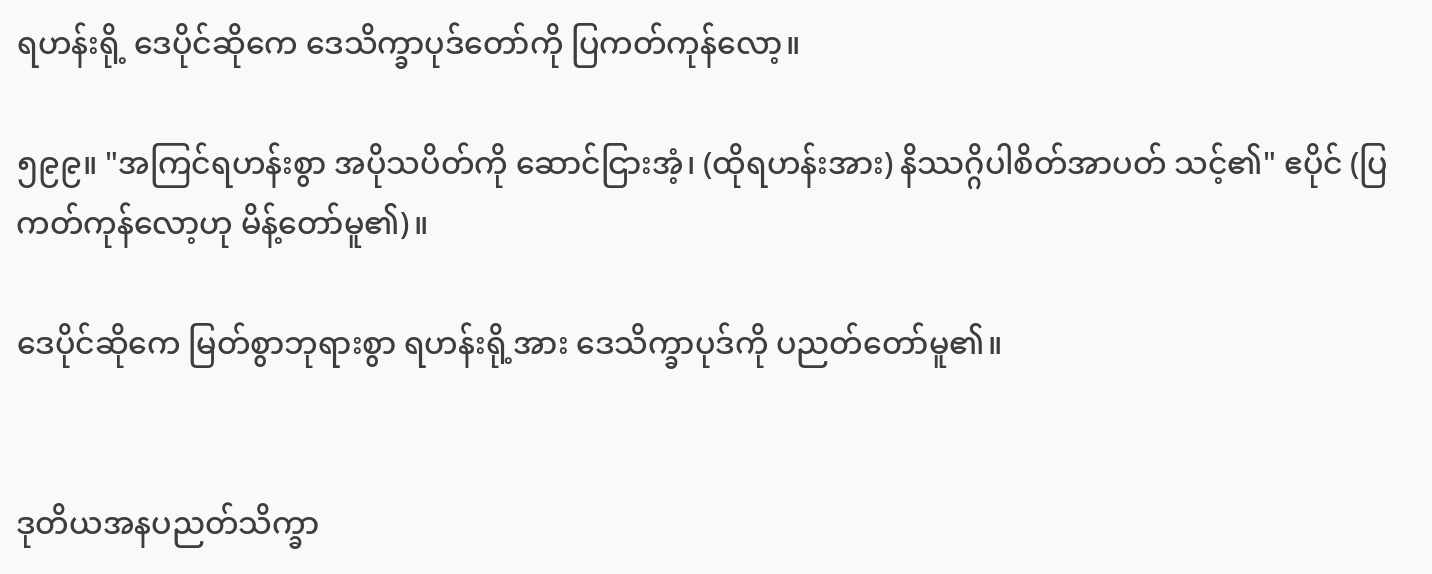ရဟန်းရို့ ဒေပိုင်ဆိုကေ ဒေသိက္ခာပုဒ်တော်ကို ပြကတ်ကုန်လော့။

၅၉၉။ "အကြင်ရဟန်းစွာ အပိုသပိတ်ကို ဆောင်ငြားအံ့၊ (ထိုရဟန်းအား) နိဿဂ္ဂိပါစိတ်အာပတ် သင့်၏" ဧပိုင် (ပြကတ်ကုန်လော့ဟု မိန့်တော်မူ၏)။

ဒေပိုင်ဆိုကေ မြတ်စွာဘုရားစွာ ရဟန်းရို့အား ဒေသိက္ခာပုဒ်ကို ပညတ်တော်မူ၏။


ဒုတိယအနပညတ်သိက္ခာ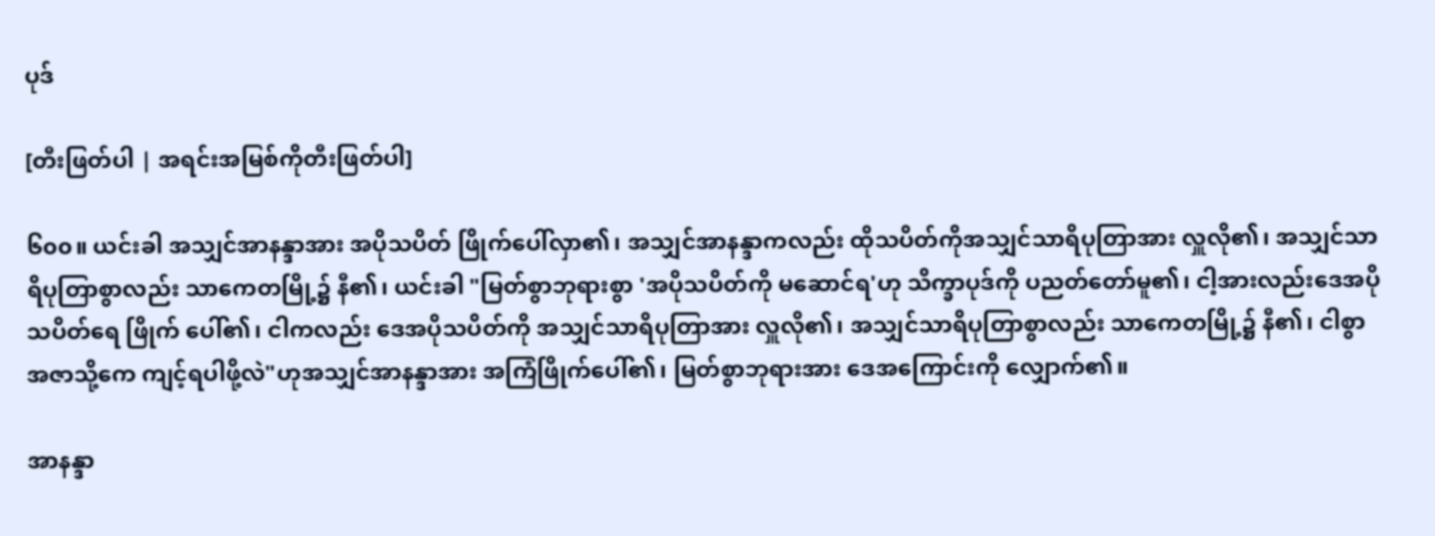ပုဒ်

[တီးဖြတ်ပါ | အရင်းအမြစ်ကိုတီးဖြတ်ပါ]

၆၀၀။ ယင်းခါ အသျှင်အာနန္ဒာအား အပိုသပိတ် ဖြိုက်ပေါ်လှာ၏၊ အသျှင်အာနန္ဒာကလည်း ထိုသပိတ်ကိုအသျှင်သာရိပုတြာအား လှူလို၏၊ အသျှင်သာရိပုတြာစွာလည်း သာကေတမြို့၌ နီ၏၊ ယင်းခါ "မြတ်စွာဘုရားစွာ 'အပိုသပိတ်ကို မဆောင်ရ'ဟု သိက္ခာပုဒ်ကို ပညတ်တော်မူ၏၊ ငါ့အားလည်းဒေအပိုသပိတ်ရေ ဖြိုက် ပေါ်၏၊ ငါကလည်း ဒေအပိုသပိတ်ကို အသျှင်သာရိပုတြာအား လှူလို၏၊ အသျှင်သာရိပုတြာစွာလည်း သာကေတမြို့၌ နီ၏၊ ငါစွာ အဇာသို့ကေ ကျင့်ရပါဖို့လဲ"ဟုအသျှင်အာနန္ဒာအား အကြံဖြိုက်ပေါ်၏၊ မြတ်စွာဘုရားအား ဒေအကြောင်းကို လျှောက်၏။

အာနန္ဒာ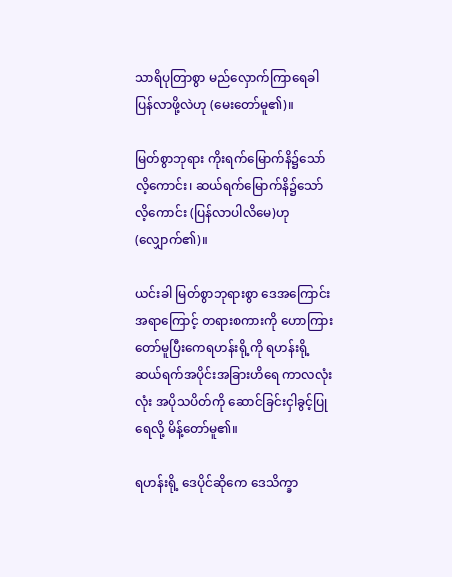သာရိပုတြာစွာ မည်လှောက်ကြာရေခါ ပြန်လာဖို့လဲဟု (မေးတော်မူ၏)။

မြတ်စွာဘုရား ကိုးရက်မြောက်နိ၌သော်လိ့ကောင်း၊ ဆယ်ရက်မြောက်နိ၌သော်လိ့ကောင်း (ပြန်လာပါလိမေ)ဟု (လျှောက်၏)။

ယင်းခါ မြတ်စွာဘုရားစွာ ဒေအကြောင်းအရာကြောင့် တရားစကားကို ဟောကြားတော်မူပြီးကေရဟန်းရို့ကို ရဟန်းရို့ ဆယ်ရက်အပိုင်းအခြားဟိရေ ကာလလုံးလုံး အပိုသပိတ်ကို ဆောင်ခြင်းငှါခွင့်ပြုရေလို့ မိန့်တော်မူ၏။

ရဟန်းရို့ ဒေပိုင်ဆိုကေ ဒေသိက္ခာ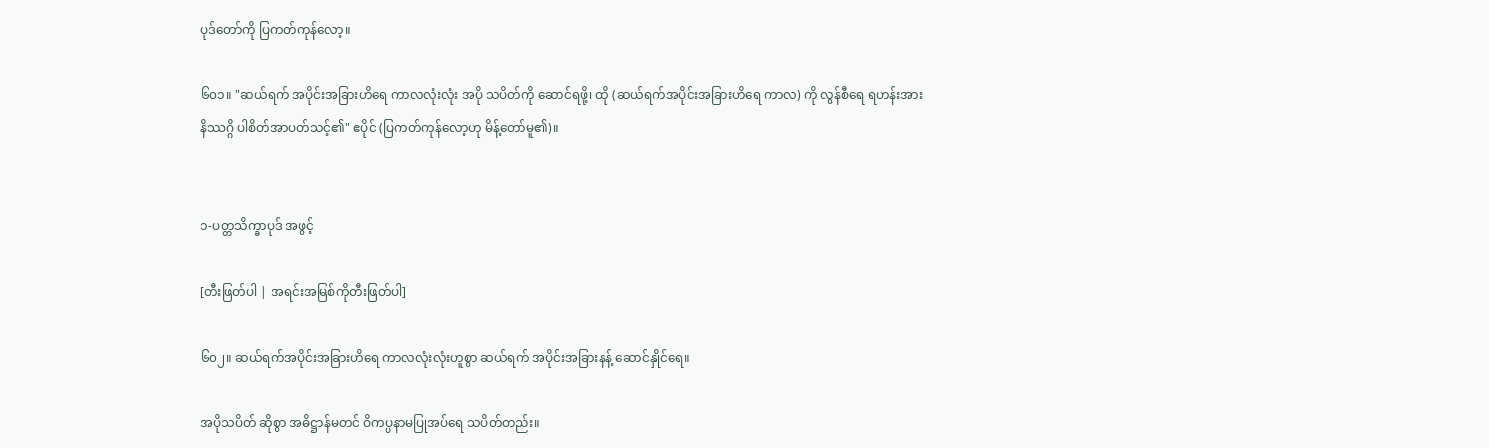ပုဒ်တော်ကို ပြကတ်ကုန်လော့။

၆၀၁။ "ဆယ်ရက် အပိုင်းအခြားဟိရေ ကာလလုံးလုံး အပို သပိတ်ကို ဆောင်ရဖို့၊ ထို (ဆယ်ရက်အပိုင်းအခြားဟိရေ ကာလ) ကို လွန်စီရေ ရဟန်းအား နိဿဂ္ဂိ ပါစိတ်အာပတ်သင့်၏" ဧပိုင် (ပြကတ်ကုန်လော့ဟု မိန့်တော်မူ၏)။


၁-ပတ္တသိက္ခာပုဒ် အဖွင့်

[တီးဖြတ်ပါ | အရင်းအမြစ်ကိုတီးဖြတ်ပါ]

၆၀၂။ ဆယ်ရက်အပိုင်းအခြားဟိရေ ကာလလုံးလုံးဟူစွာ ဆယ်ရက် အပိုင်းအခြားနန့် ဆောင်နှိုင်ရေ။

အပိုသပိတ် ဆိုစွာ အဓိဋ္ဌာန်မတင် ဝိကပ္ပနာမပြုအပ်ရေ သပိတ်တည်း။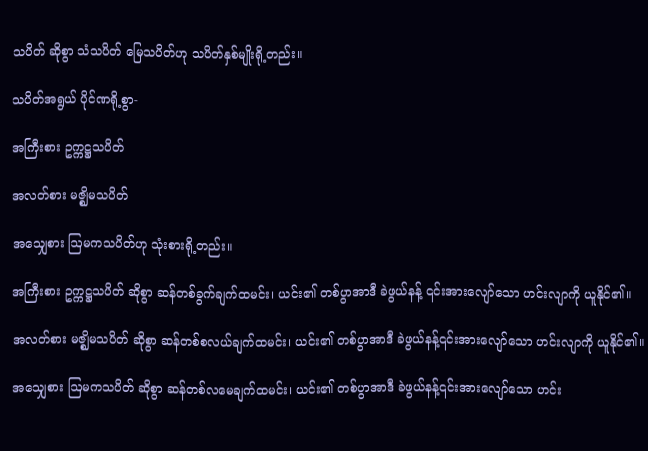သပိတ် ဆိုစွာ သံသပိတ် မြေသပိတ်ဟု သပိတ်နှစ်မျိုးရို့တည်း။

သပိတ်အရွယ် ပိုင်ဏရို့စွာ-

အကြီးစား ဥက္ကဋ္ဌသပိတ်

အလတ်စား မဇ္ဈိမသပိတ်

အသျှေစား ဩမကသပိတ်ဟု သုံးစားရို့တည်း။

အကြီးစား ဥက္ကဋ္ဌသပိတ် ဆိုစွာ ဆန်တစ်ခွက်ချက်ထမင်း၊ ယင်း၏ တစ်ပွာအာဒီ ခဲဖွယ်နန့် ၎င်းအားလျော်သော ဟင်းလျာကို ယူနိုင်၏။

အလတ်စား မဇ္ဈိမသပိတ် ဆိုစွာ ဆန်တစ်စလယ်ချက်ထမင်း၊ ယင်း၏ တစ်ပွာအာဒီ ခဲဖွယ်နန့်၎င်းအားလျော်သော ဟင်းလျာကို ယူနိုင်၏။

အသျှေစား ဩမကသပိတ် ဆိုစွာ ဆန်တစ်လမေချက်ထမင်း၊ ယင်း၏ တစ်ပွာအာဒီ ခဲဖွယ်နန့်၎င်းအားလျော်သော ဟင်း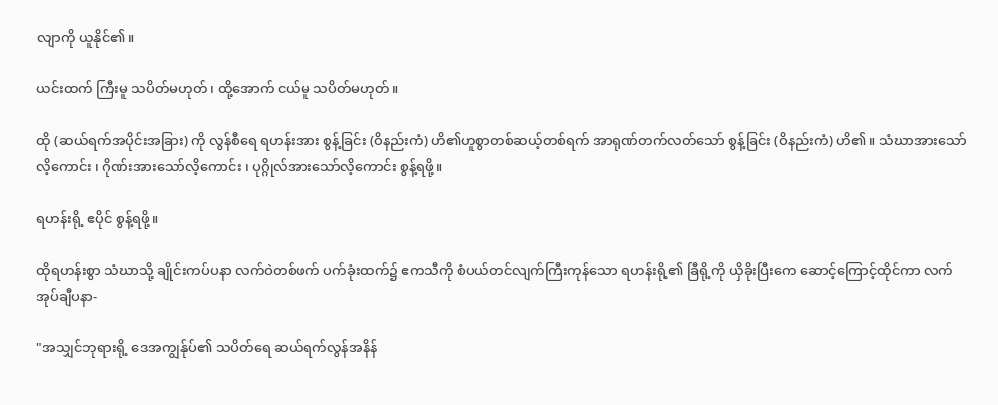လျာကို ယူနိုင်၏။

ယင်းထက် ကြီးမူ သပိတ်မဟုတ်၊ ထို့အောက် ငယ်မူ သပိတ်မဟုတ်။

ထို (ဆယ်ရက်အပိုင်းအခြား) ကို လွန်စီရေ ရဟန်းအား စွန့်ခြင်း (ဝိနည်းကံ) ဟိ၏ဟူစွာတစ်ဆယ့်တစ်ရက် အာရုဏ်တက်လတ်သော် စွန့်ခြင်း (ဝိနည်းကံ) ဟိ၏။ သံဃာအားသော်လိ့ကောင်း ၊ ဂိုဏ်းအားသော်လိ့ကောင်း ၊ ပုဂ္ဂိုလ်အားသော်လိ့ကောင်း စွန့်ရဖို့။

ရဟန်းရို့ ဧပိုင် စွန့်ရဖို့။

ထိုရဟန်းစွာ သံဃာသို့ ချိုင်းကပ်ပနာ လက်ဝဲတစ်ဖက် ပက်ခုံးထက်၌ ဧကသီကို စံပယ်တင်လျက်ကြီးကုန်သော ရဟန်းရို့၏ ခြီရို့ကို ယှိခိုးပြီးကေ ဆောင့်ကြောင့်ထိုင်ကာ လက်အုပ်ချီပနာ-

"အသျှင်ဘုရားရို့ ဒေအကျွန်ုပ်၏ သပိတ်ရေ ဆယ်ရက်လွန်အနိန်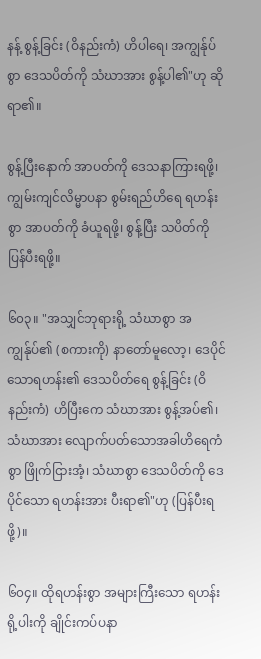နန့် စွန့်ခြင်း (ဝိနည်းကံ) ဟိပါရေ၊ အကျွန်ုပ်စွာ ဒေသပိတ်ကို သံဃာအား စွန့်ပါ၏"ဟု ဆိုရာ၏။

စွန့်ပြီးနောက် အာပတ်ကို ဒေသနာကြားရဖို့၊ ကျွမ်းကျင်လိမ္မာပနာ စွမ်းရည်ဟိရေ ရဟန်းစွာ အာပတ်ကို ခံယူရဖို့၊ စွန့်ပြီး သပိတ်ကို ပြန်ပီးရဖို့။

၆၀၃။ "အသျှင်ဘုရားရို့ သံဃာစွာ အကျွန်ုပ်၏ (စကားကို) နာတော်မူလော့၊ ဒေပိုင်သောရဟန်း၏ ဒေသပိတ်ရေ စွန့်ခြင်း (ဝိနည်းကံ) ဟိပြီးကေ သံဃာအား စွန့်အပ်၏၊ သံဃာအား လျောက်ပတ်သောအခါဟိရေကံစွာ ဖြိုက်ငြားအံ့၊ သံဃာစွာ ဒေသပိတ်ကို ဒေပိုင်သော ရဟန်းအား ပီးရာ၏"ဟု (ပြန်ပီးရဖို့)။

၆၀၄။ ထိုရဟန်းစွာ အများကြီးသော ရဟန်းရို့ပါးကို ချိုင်းကပ်ပနာ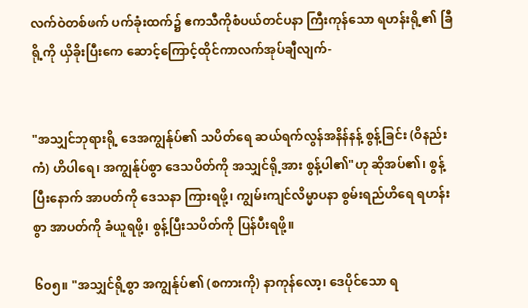လက်ဝဲတစ်ဖက် ပက်ခုံးထက်၌ ဧကသီကိုစံပယ်တင်ပနာ ကြီးကုန်သော ရဟန်းရို့၏ ခြီရို့ကို ယှိခိုးပြီးကေ ဆောင့်ကြောင့်ထိုင်ကာလက်အုပ်ချီလျက်-


"အသျှင်ဘုရားရို့ ဒေအကျွန်ုပ်၏ သပိတ်ရေ ဆယ်ရက်လွန်အနိန်နန့် စွန့်ခြင်း (ဝိနည်းကံ) ဟိပါရေ၊ အကျွန်ုပ်စွာ ဒေသပိတ်ကို အသျှင်ရို့အား စွန့်ပါ၏"ဟု ဆိုအပ်၏၊ စွန့်ပြီးနောက် အာပတ်ကို ဒေသနာ ကြားရဖို့၊ ကျွမ်းကျင်လိမ္မာပနာ စွမ်းရည်ဟိရေ ရဟန်းစွာ အာပတ်ကို ခံယူရဖို့၊ စွန့်ပြီးသပိတ်ကို ပြန်ပီးရဖို့။

၆၀၅။ "အသျှင်ရို့စွာ အကျွန်ုပ်၏ (စကားကို) နာကုန်လော့၊ ဒေပိုင်သော ရ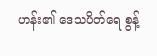ဟန်း၏ ဒေသပိတ်ရေ စွန့်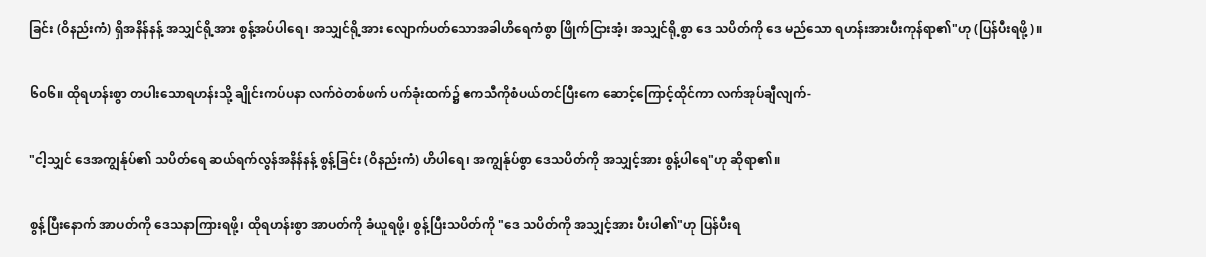ခြင်း (ဝိနည်းကံ) ရှိအနိန်နန့် အသျှင်ရို့အား စွန့်အပ်ပါရေ၊ အသျှင်ရို့အား လျောက်ပတ်သောအခါဟိရေကံစွာ ဖြိုက်ငြားအံ့၊ အသျှင်ရို့စွာ ဒေ သပိတ်ကို ဒေ မည်သော ရဟန်းအားပီးကုန်ရာ၏"ဟု (ပြန်ပီးရဖို့)။

၆၀၆။ ထိုရဟန်းစွာ တပါးသောရဟန်းသို့ ချိုင်းကပ်ပနာ လက်ဝဲတစ်ဖက် ပက်ခုံးထက်၌ ဧကသီကိုစံပယ်တင်ပြီးကေ ဆောင့်ကြောင့်ထိုင်ကာ လက်အုပ်ချီလျက်-

"ငါ့သျှင် ဒေအကျွန်ုပ်၏ သပိတ်ရေ ဆယ်ရက်လွန်အနိန်နန့် စွန့်ခြင်း (ဝိနည်းကံ) ဟိပါရေ၊ အကျွန်ုပ်စွာ ဒေသပိတ်ကို အသျှင့်အား စွန့်ပါရေ"ဟု ဆိုရာ၏။

စွန့်ပြီးနောက် အာပတ်ကို ဒေသနာကြားရဖို့၊ ထိုရဟန်းစွာ အာပတ်ကို ခံယူရဖို့၊ စွန့်ပြီးသပိတ်ကို "ဒေ သပိတ်ကို အသျှင့်အား ပီးပါ၏"ဟု ပြန်ပီးရ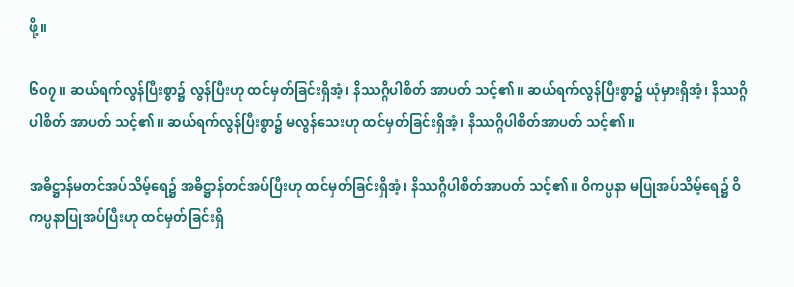ဖို့။

၆၀၇။ ဆယ်ရက်လွန်ပြီးစွာ၌ လွန်ပြီးဟု ထင်မှတ်ခြင်းရှိအံ့၊ နိဿဂ္ဂိပါစိတ် အာပတ် သင့်၏။ ဆယ်ရက်လွန်ပြီးစွာ၌ ယုံမှားရှိအံ့၊ နိဿဂ္ဂိပါစိတ် အာပတ် သင့်၏။ ဆယ်ရက်လွန်ပြီးစွာ၌ မလွန်သေးဟု ထင်မှတ်ခြင်းရှိအံ့၊ နိဿဂ္ဂိပါစိတ်အာပတ် သင့်၏။

အဓိဋ္ဌာန်မတင်အပ်သိမ့်ရေ၌ အဓိဋ္ဌာန်တင်အပ်ပြီးဟု ထင်မှတ်ခြင်းရှိအံ့၊ နိဿဂ္ဂိပါစိတ်အာပတ် သင့်၏။ ဝိကပ္ပနာ မပြုအပ်သိမ့်ရေ၌ ဝိကပ္ပနာပြုအပ်ပြီးဟု ထင်မှတ်ခြင်းရှိ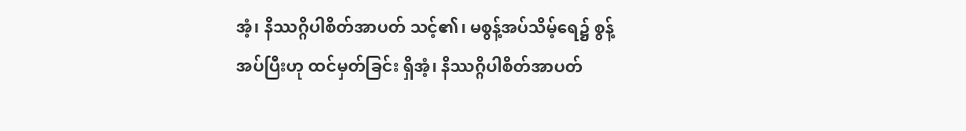အံ့၊ နိဿဂ္ဂိပါစိတ်အာပတ် သင့်၏၊ မစွန့်အပ်သိမ့်ရေ၌ စွန့်အပ်ပြီးဟု ထင်မှတ်ခြင်း ရှိအံ့၊ နိဿဂ္ဂိပါစိတ်အာပတ်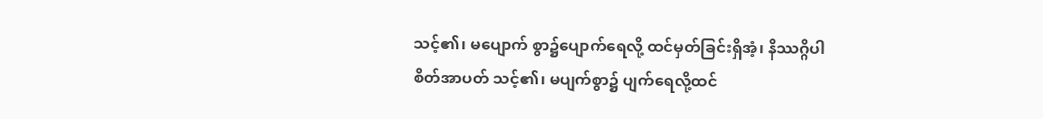သင့်၏၊ မပျောက် စွာ၌ပျောက်ရေလို့ ထင်မှတ်ခြင်းရှိအံ့၊ နိဿဂ္ဂိပါစိတ်အာပတ် သင့်၏၊ မပျက်စွာ၌ ပျက်ရေလို့ထင်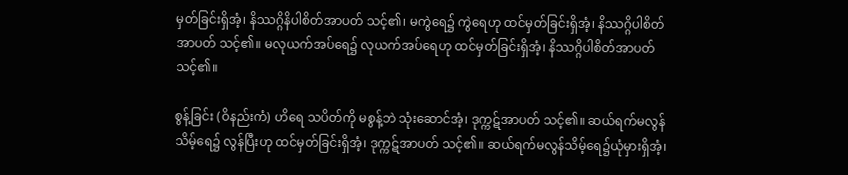မှတ်ခြင်းရှိအံ့၊ နိဿဂ္ဂိနိပါစိတ်အာပတ် သင့်၏၊ မကွဲရေ၌ ကွဲရေဟု ထင်မှတ်ခြင်းရှိအံ့၊ နိဿဂ္ဂိပါစိတ်အာပတ် သင့်၏။ မလုယက်အပ်ရေ၌ လုယက်အပ်ရေဟု ထင်မှတ်ခြင်းရှိအံ့၊ နိဿဂ္ဂိပါစိတ်အာပတ် သင့်၏။

စွန့်ခြင်း (ဝိနည်းကံ) ဟိရေ သပိတ်ကို မစွန့်ဘဲ သုံးဆောင်အံ့၊ ဒုက္ကဋ်အာပတ် သင့်၏။ ဆယ်ရက်မလွန်သိမ့်ရေ၌ လွန်ပြီးဟု ထင်မှတ်ခြင်းရှိအံ့၊ ဒုက္ကဋ်အာပတ် သင့်၏။ ဆယ်ရက်မလွန်သိမ့်ရေ၌ယုံမှားရှိအံ့၊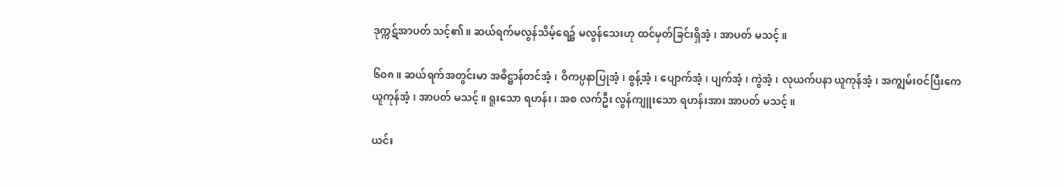ဒုက္ကဋ်အာပတ် သင့်၏။ ဆယ်ရက်မလွန်သိမ့်ရေ၌ မလွန်သေးဟု ထင်မှတ်ခြင်းရှိအံ့၊ အာပတ် မသင့်။

၆၀၈။ ဆယ်ရက်အတွင်းမာ အဓိဋ္ဌာန်တင်အံ့၊ ဝိကပ္ပနာပြုအံ့၊ စွန့်အံ့၊ ပျောက်အံ့၊ ပျက်အံ့၊ ကွဲအံ့၊ လုယက်ပနာ ယူကုန်အံ့၊ အကျွမ်းဝင်ပြီးကေ ယူကုန်အံ့၊ အာပတ် မသင့်။ ရူးသော ရဟန်း၊ အစ လက်ဦး လွန်ကျူးသော ရဟန်းအား အာပတ် မသင့်။

ယင်း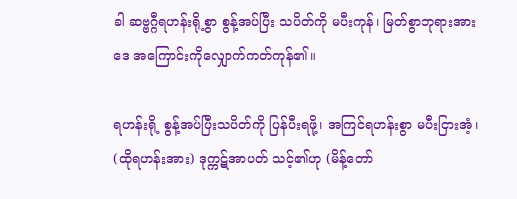ခါ ဆဗ္ဗဂ္ဂီရဟန်းရို့စွာ စွန့်အပ်ပြီး သပိတ်ကို မပီးကုန်၊ မြတ်စွာဘုရားအား ဒေ အကြောင်းကိုလျှောက်ကတ်ကုန်၏။

ရဟန်းရို့ စွန့်အပ်ပြီးသပိတ်ကို ပြန်ပီးရဖို့၊ အကြင်ရဟန်းစွာ မပီးငြားအံ့၊ (ထိုရဟန်းအား) ဒုက္ကဋ်အာပတ် သင့်၏ဟု (မိန့်တော်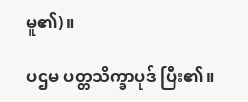မူ၏)။

ပဌမ ပတ္တသိက္ခာပုဒ် ပြီး၏။